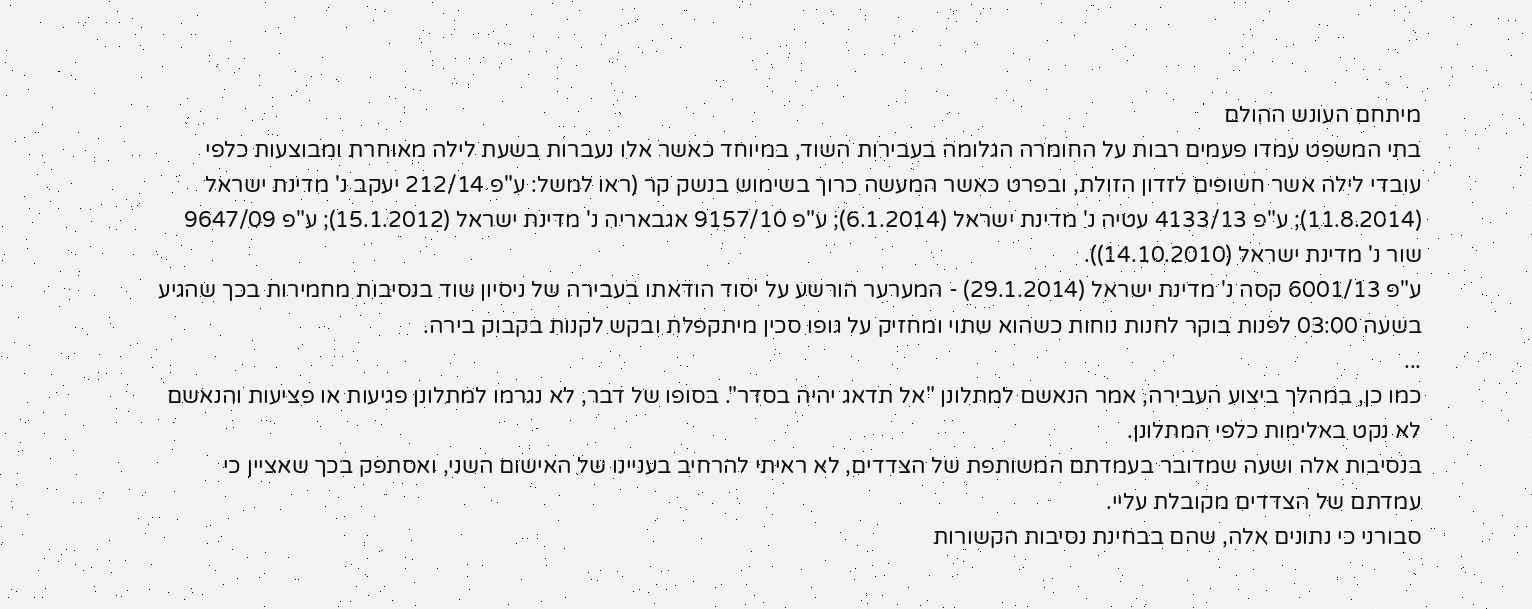מיתחם העונש ההולם
בתי המשפט עמדו פעמים רבות על החומרה הגלומה בעבירות השוד, במיוחד כאשר אלו נעברות בשעת לילה מאוחרת ומבוצעות כלפי עובדי לילה אשר חשופים לזדון הזולת, ובפרט כאשר המעשה כרוך בשימוש בנשק קר (ראו למשל: ע"פ 212/14 יעקב נ' מדינת ישראל (11.8.2014); ע"פ 4133/13 עטיה נ' מדינת ישראל (6.1.2014); ע"פ 9157/10 אגבאריה נ' מדינת ישראל (15.1.2012); ע"פ 9647/09 שור נ' מדינת ישראל (14.10.2010)).
ע"פ 6001/13 קסה נ' מדינת ישראל (29.1.2014) - המערער הורשע על יסוד הודאתו בעבירה של ניסיון שוד בנסיבות מחמירות בכך שהגיע בשעה 03:00 לפנות בוקר לחנות נוחות כשהוא שתוי ומחזיק על גופו סכין מיתקפלת ובקש לקנות בקבוק בירה.
...
כמו כן, במהלך ביצוע העבירה, אמר הנאשם למתלונן "אל תדאג יהיה בסדר". בסופו של דבר, לא נגרמו למתלונן פגיעות או פציעות והנאשם לא נקט באלימות כלפי המתלונן.
בנסיבות אלה ושעה שמדובר בעמדתם המשותפת של הצדדים, לא ראיתי להרחיב בעניינו של האישום השני, ואסתפק בכך שאציין כי עמדתם של הצדדים מקובלת עליי.
סבורני כי נתונים אלה, שהם בבחינת נסיבות הקשורות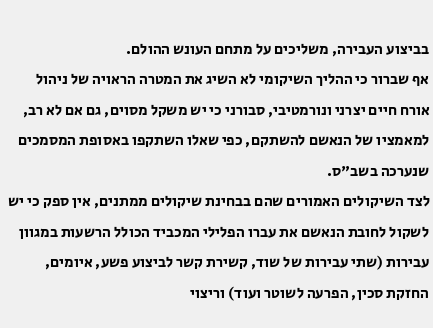בביצוע העבירה, משליכים על מתחם העונש ההולם.
אף שברור כי ההליך השיקומי לא השיג את המטרה הראויה של ניהול אורח חיים יצרני ונורמטיבי, סבורני כי יש משקל מסוים, גם אם לא רב, למאמציו של הנאשם להשתקם, כפי שאלו השתקפו באסופת המסמכים שנערכה בשב"ס.
לצד השיקולים האמורים שהם בבחינת שיקולים ממתנים, אין ספק כי יש לשקול לחובת הנאשם את עברו הפלילי המכביד הכולל הרשעות במגוון עבירות (שתי עבירות של שוד, קשירת קשר לביצוע פשע, איומים, החזקת סכין, הפרעה לשוטר ועוד) וריצוי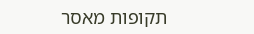תקופות מאסר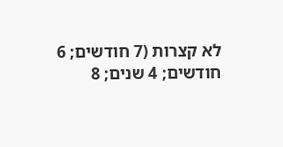לא קצרות (7 חודשים; 6 חודשים; 4 שנים; 8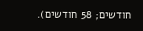חודשים; 58 חודשים).